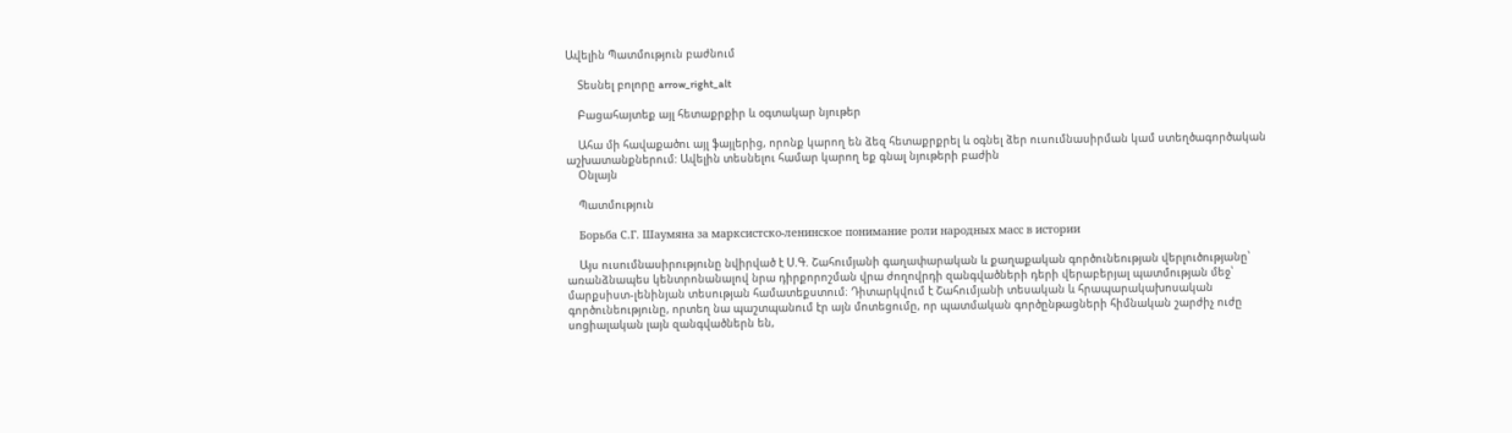Ավելին Պատմություն բաժնում

    Տեսնել բոլորը arrow_right_alt

    Բացահայտեք այլ հետաքրքիր և օգտակար նյութեր

    Ահա մի հավաքածու այլ ֆայլերից, որոնք կարող են ձեզ հետաքրքրել և օգնել ձեր ուսումնասիրման կամ ստեղծագործական աշխատանքներում: Ավելին տեսնելու համար կարող եք գնալ նյութերի բաժին
    Օնլայն

    Պատմություն

    Борьба С.Г. Шаумяна за марксистско-ленинское понимание роли народных масс в истории

    Այս ուսումնասիրությունը նվիրված է Ս.Գ. Շահումյանի գաղափարական և քաղաքական գործունեության վերլուծությանը՝ առանձնապես կենտրոնանալով նրա դիրքորոշման վրա ժողովրդի զանգվածների դերի վերաբերյալ պատմության մեջ՝ մարքսիստ-լենինյան տեսության համատեքստում։ Դիտարկվում է Շահումյանի տեսական և հրապարակախոսական գործունեությունը, որտեղ նա պաշտպանում էր այն մոտեցումը, որ պատմական գործընթացների հիմնական շարժիչ ուժը սոցիալական լայն զանգվածներն են,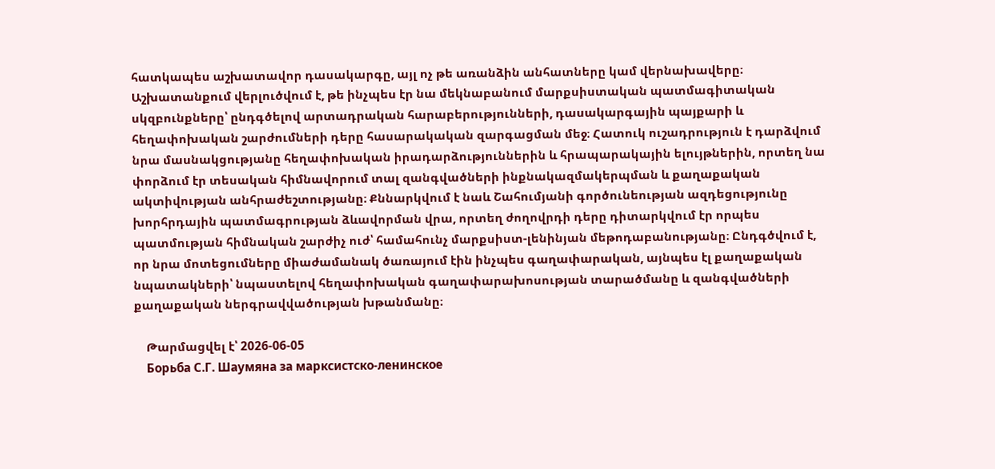հատկապես աշխատավոր դասակարգը, այլ ոչ թե առանձին անհատները կամ վերնախավերը։ Աշխատանքում վերլուծվում է, թե ինչպես էր նա մեկնաբանում մարքսիստական պատմագիտական սկզբունքները՝ ընդգծելով արտադրական հարաբերությունների, դասակարգային պայքարի և հեղափոխական շարժումների դերը հասարակական զարգացման մեջ։ Հատուկ ուշադրություն է դարձվում նրա մասնակցությանը հեղափոխական իրադարձություններին և հրապարակային ելույթներին, որտեղ նա փորձում էր տեսական հիմնավորում տալ զանգվածների ինքնակազմակերպման և քաղաքական ակտիվության անհրաժեշտությանը։ Քննարկվում է նաև Շահումյանի գործունեության ազդեցությունը խորհրդային պատմագրության ձևավորման վրա, որտեղ ժողովրդի դերը դիտարկվում էր որպես պատմության հիմնական շարժիչ ուժ՝ համահունչ մարքսիստ-լենինյան մեթոդաբանությանը։ Ընդգծվում է, որ նրա մոտեցումները միաժամանակ ծառայում էին ինչպես գաղափարական, այնպես էլ քաղաքական նպատակների՝ նպաստելով հեղափոխական գաղափարախոսության տարածմանը և զանգվածների քաղաքական ներգրավվածության խթանմանը։

    Թարմացվել է՝ 2026-06-05
    Борьба С.Г. Шаумяна за марксистско-ленинское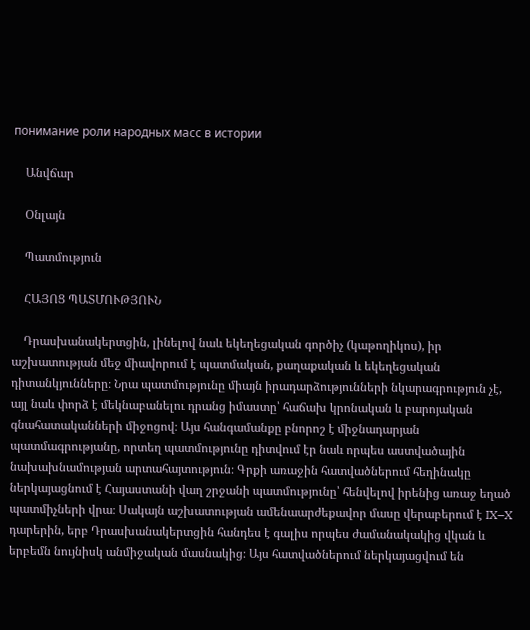понимание роли народных масс в истории

    Անվճար

    Օնլայն

    Պատմություն

    ՀԱՅՈՑ ՊԱՏՄՈՒԹՅՈՒՆ

    Դրասխանակերտցին, լինելով նաև եկեղեցական գործիչ (կաթողիկոս), իր աշխատության մեջ միավորում է պատմական, քաղաքական և եկեղեցական դիտանկյունները։ Նրա պատմությունը միայն իրադարձությունների նկարագրություն չէ, այլ նաև փորձ է մեկնաբանելու դրանց իմաստը՝ հաճախ կրոնական և բարոյական գնահատականների միջոցով։ Այս հանգամանքը բնորոշ է միջնադարյան պատմագրությանը, որտեղ պատմությունը դիտվում էր նաև որպես աստվածային նախախնամության արտահայտություն։ Գրքի առաջին հատվածներում հեղինակը ներկայացնում է Հայաստանի վաղ շրջանի պատմությունը՝ հենվելով իրենից առաջ եղած պատմիչների վրա։ Սակայն աշխատության ամենաարժեքավոր մասը վերաբերում է IX–X դարերին, երբ Դրասխանակերտցին հանդես է գալիս որպես ժամանակակից վկան և երբեմն նույնիսկ անմիջական մասնակից։ Այս հատվածներում ներկայացվում են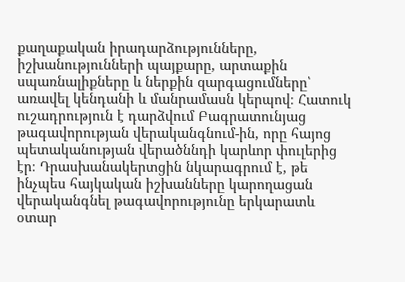քաղաքական իրադարձությունները, իշխանությունների պայքարը, արտաքին սպառնալիքները և ներքին զարգացումները՝ առավել կենդանի և մանրամասն կերպով։ Հատուկ ուշադրություն է դարձվում Բագրատունյաց թագավորության վերականգնում-ին, որը հայոց պետականության վերածննդի կարևոր փուլերից էր։ Դրասխանակերտցին նկարագրում է, թե ինչպես հայկական իշխանները կարողացան վերականգնել թագավորությունը երկարատև օտար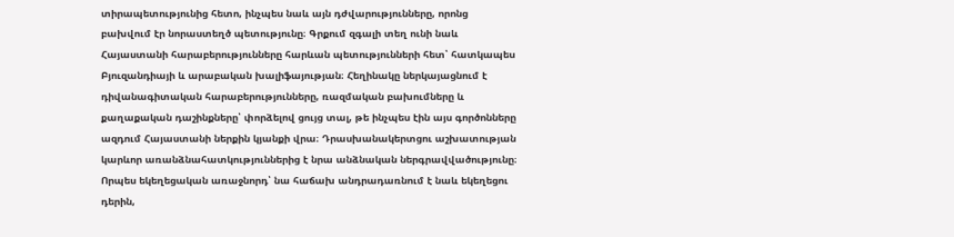տիրապետությունից հետո, ինչպես նաև այն դժվարությունները, որոնց բախվում էր նորաստեղծ պետությունը։ Գրքում զգալի տեղ ունի նաև Հայաստանի հարաբերությունները հարևան պետությունների հետ՝ հատկապես Բյուզանդիայի և արաբական խալիֆայության։ Հեղինակը ներկայացնում է դիվանագիտական հարաբերությունները, ռազմական բախումները և քաղաքական դաշինքները՝ փորձելով ցույց տալ, թե ինչպես էին այս գործոնները ազդում Հայաստանի ներքին կյանքի վրա։ Դրասխանակերտցու աշխատության կարևոր առանձնահատկություններից է նրա անձնական ներգրավվածությունը։ Որպես եկեղեցական առաջնորդ՝ նա հաճախ անդրադառնում է նաև եկեղեցու դերին,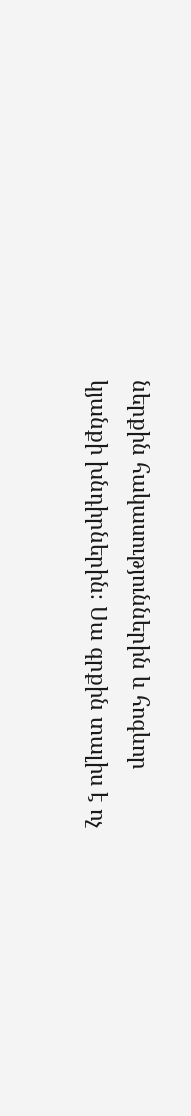ներքին հակասություններին և հոգևոր կյանքի խնդիրներին։ Սա գրքին տալիս է ոչ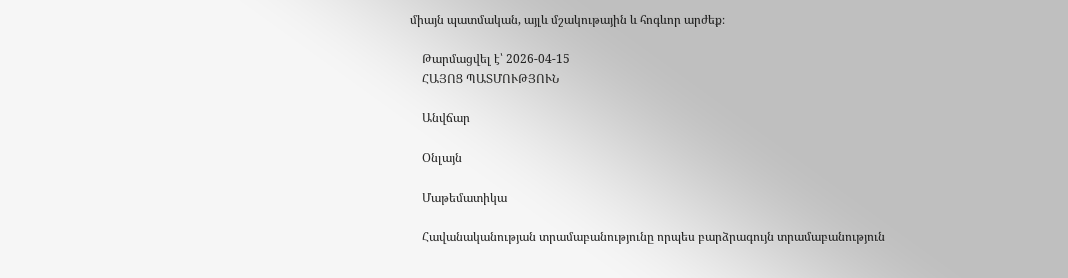միայն պատմական, այլև մշակութային և հոգևոր արժեք։

    Թարմացվել է՝ 2026-04-15
    ՀԱՅՈՑ ՊԱՏՄՈՒԹՅՈՒՆ

    Անվճար

    Օնլայն

    Մաթեմատիկա

    Հավանականության տրամաբանությունը որպես բարձրագույն տրամաբանություն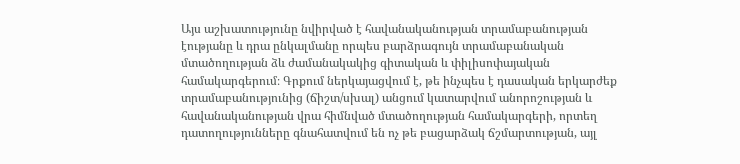Այս աշխատությունը նվիրված է հավանականության տրամաբանության էությանը և դրա ընկալմանը որպես բարձրագույն տրամաբանական մտածողության ձև ժամանակակից գիտական և փիլիսոփայական համակարգերում։ Գրքում ներկայացվում է, թե ինչպես է դասական երկարժեք տրամաբանությունից (ճիշտ/սխալ) անցում կատարվում անորոշության և հավանականության վրա հիմնված մտածողության համակարգերի, որտեղ դատողությունները գնահատվում են ոչ թե բացարձակ ճշմարտության, այլ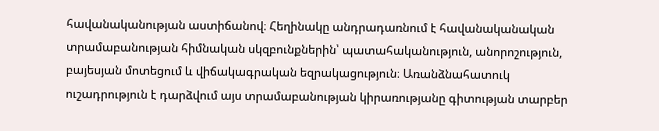հավանականության աստիճանով։ Հեղինակը անդրադառնում է հավանականական տրամաբանության հիմնական սկզբունքներին՝ պատահականություն, անորոշություն, բայեսյան մոտեցում և վիճակագրական եզրակացություն։ Առանձնահատուկ ուշադրություն է դարձվում այս տրամաբանության կիրառությանը գիտության տարբեր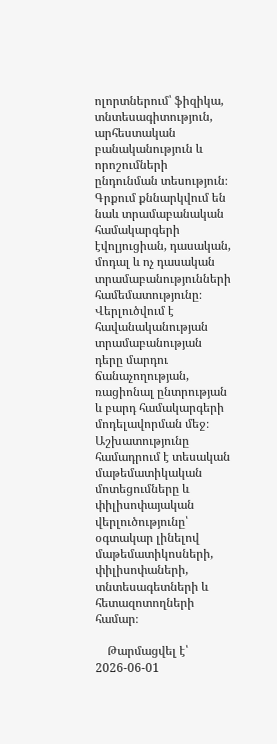ոլորտներում՝ ֆիզիկա, տնտեսագիտություն, արհեստական բանականություն և որոշումների ընդունման տեսություն։ Գրքում քննարկվում են նաև տրամաբանական համակարգերի էվոլյուցիան, դասական, մոդալ և ոչ դասական տրամաբանությունների համեմատությունը։ Վերլուծվում է հավանականության տրամաբանության դերը մարդու ճանաչողության, ռացիոնալ ընտրության և բարդ համակարգերի մոդելավորման մեջ։ Աշխատությունը համադրում է տեսական մաթեմատիկական մոտեցումները և փիլիսոփայական վերլուծությունը՝ օգտակար լինելով մաթեմատիկոսների, փիլիսոփաների, տնտեսագետների և հետազոտողների համար։

    Թարմացվել է՝ 2026-06-01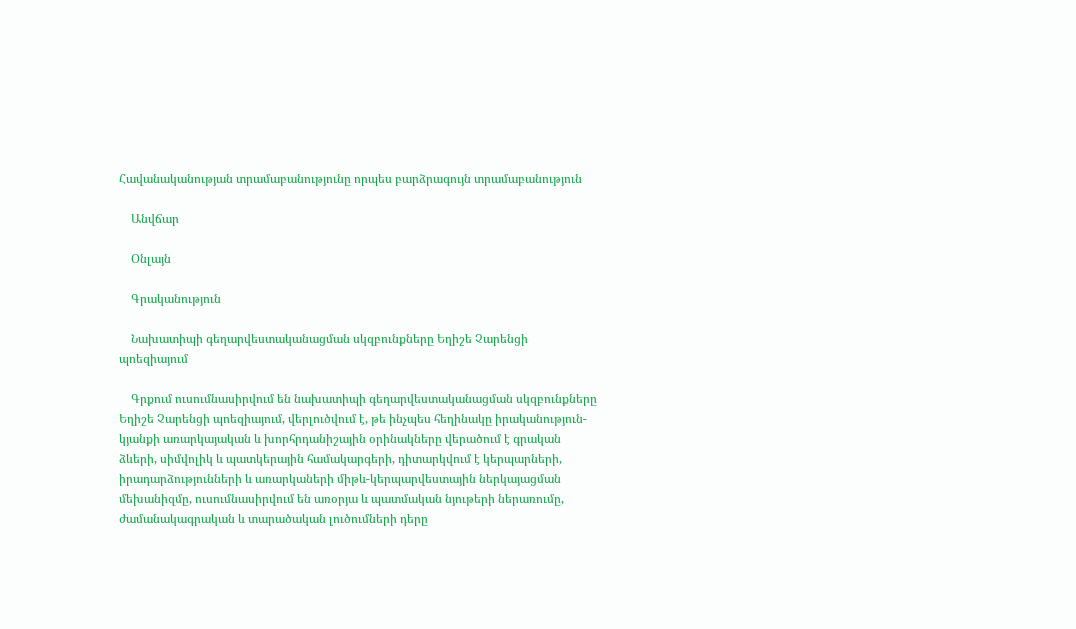Հավանականության տրամաբանությունը որպես բարձրագույն տրամաբանություն

    Անվճար

    Օնլայն

    Գրականություն

    Նախատիպի գեղարվեստականացման սկզբունքները Եղիշե Չարենցի պոեզիայում

    Գրքում ուսումնասիրվում են նախատիպի գեղարվեստականացման սկզբունքները Եղիշե Չարենցի պոեզիայում, վերլուծվում է, թե ինչպես հեղինակը իրականություն-կյանքի առարկայական և խորհրդանիշային օրինակները վերածում է գրական ձևերի, սիմվոլիկ և պատկերային համակարգերի, դիտարկվում է կերպարների, իրադարձությունների և առարկաների միթև-կերպարվեստային ներկայացման մեխանիզմը, ուսումնասիրվում են առօրյա և պատմական նյութերի ներառումը, ժամանակագրական և տարածական լուծումների դերը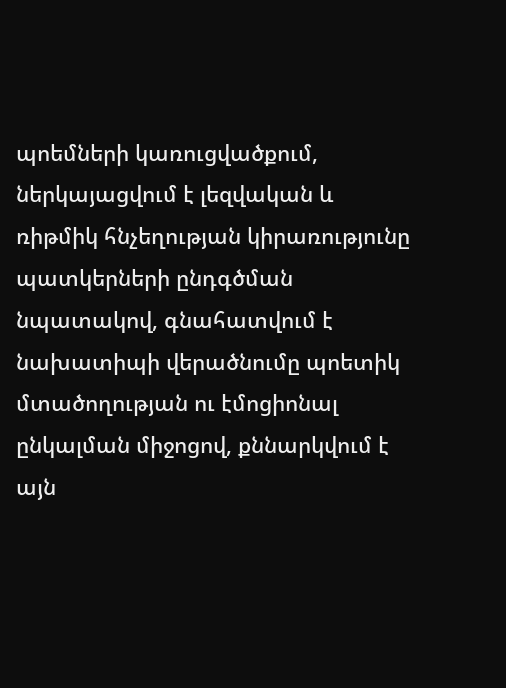պոեմների կառուցվածքում, ներկայացվում է լեզվական և ռիթմիկ հնչեղության կիրառությունը պատկերների ընդգծման նպատակով, գնահատվում է նախատիպի վերածնումը պոետիկ մտածողության ու էմոցիոնալ ընկալման միջոցով, քննարկվում է այն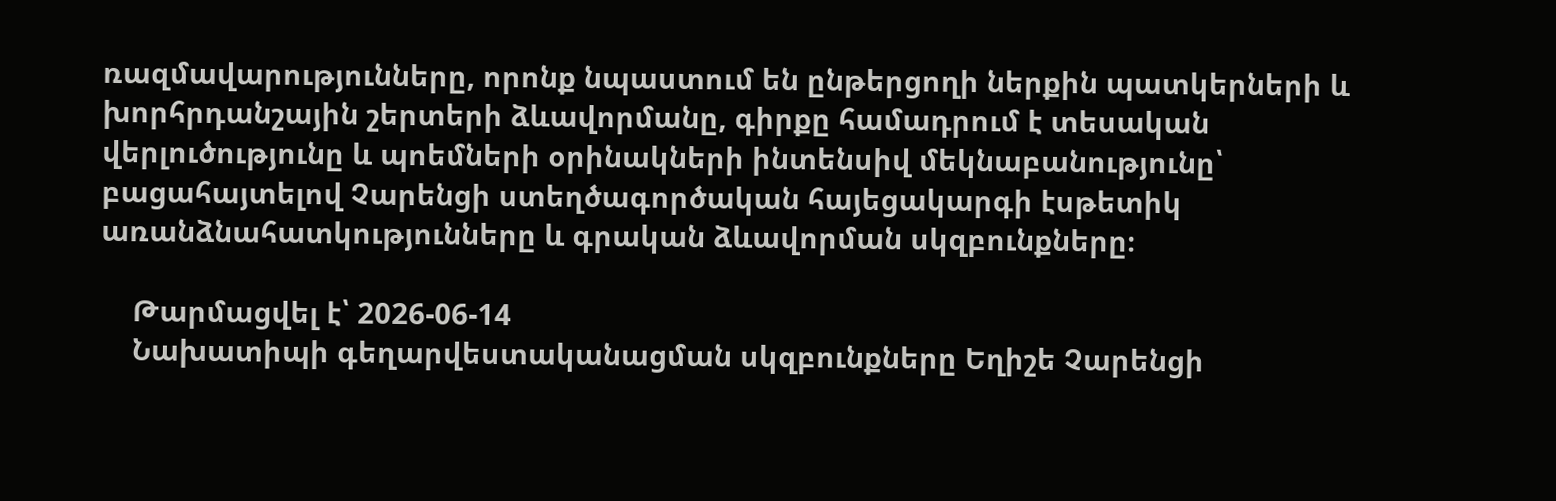ռազմավարությունները, որոնք նպաստում են ընթերցողի ներքին պատկերների և խորհրդանշային շերտերի ձևավորմանը, գիրքը համադրում է տեսական վերլուծությունը և պոեմների օրինակների ինտենսիվ մեկնաբանությունը՝ բացահայտելով Չարենցի ստեղծագործական հայեցակարգի էսթետիկ առանձնահատկությունները և գրական ձևավորման սկզբունքները։

    Թարմացվել է՝ 2026-06-14
    Նախատիպի գեղարվեստականացման սկզբունքները Եղիշե Չարենցի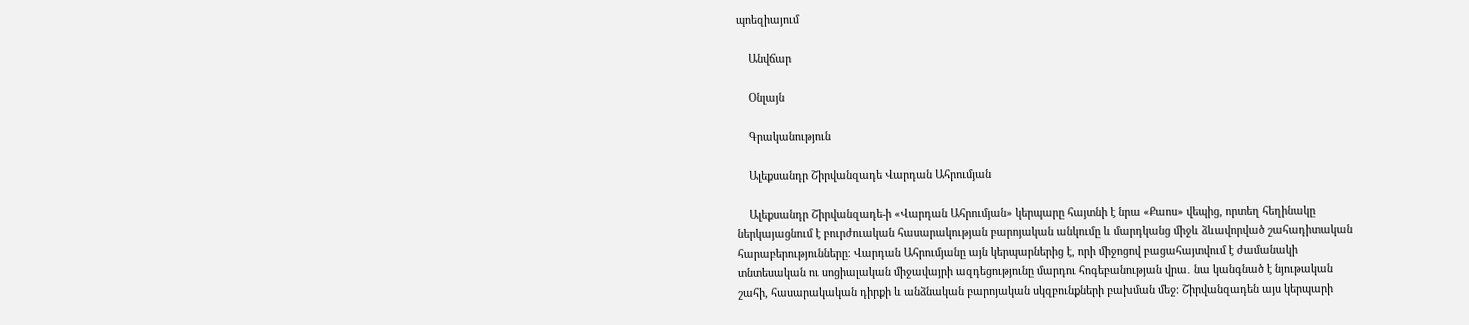պոեզիայում

    Անվճար

    Օնլայն

    Գրականություն

    Ալեքսանդր Շիրվանզադե Վարդան Ահրումյան

    Ալեքսանդր Շիրվանզադե-ի «Վարդան Ահրումյան» կերպարը հայտնի է նրա «Քաոս» վեպից, որտեղ հեղինակը ներկայացնում է բուրժուական հասարակության բարոյական անկումը և մարդկանց միջև ձևավորված շահադիտական հարաբերությունները։ Վարդան Ահրումյանը այն կերպարներից է, որի միջոցով բացահայտվում է ժամանակի տնտեսական ու սոցիալական միջավայրի ազդեցությունը մարդու հոգեբանության վրա․ նա կանգնած է նյութական շահի, հասարակական դիրքի և անձնական բարոյական սկզբունքների բախման մեջ։ Շիրվանզադեն այս կերպարի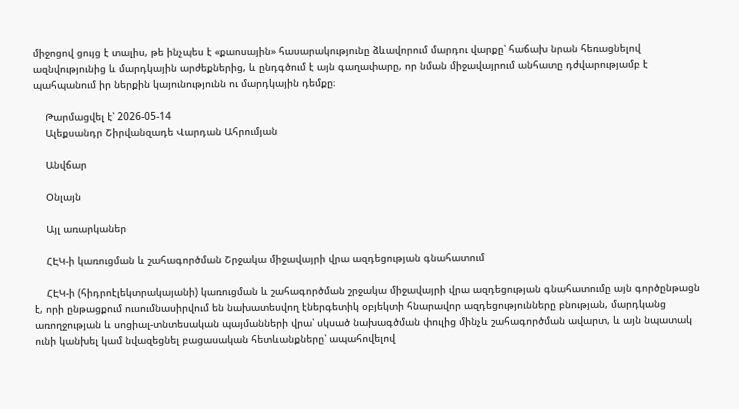միջոցով ցույց է տալիս, թե ինչպես է «քաոսային» հասարակությունը ձևավորում մարդու վարքը՝ հաճախ նրան հեռացնելով ազնվությունից և մարդկային արժեքներից, և ընդգծում է այն գաղափարը, որ նման միջավայրում անհատը դժվարությամբ է պահպանում իր ներքին կայունությունն ու մարդկային դեմքը։

    Թարմացվել է՝ 2026-05-14
    Ալեքսանդր Շիրվանզադե Վարդան Ահրումյան

    Անվճար

    Օնլայն

    Այլ առարկաներ

    ՀԷԿ-ի կառուցման և շահագործման Շրջակա միջավայրի վրա ազդեցության գնահատում

    ՀԷԿ-ի (հիդրոէլեկտրակայանի) կառուցման և շահագործման շրջակա միջավայրի վրա ազդեցության գնահատումը այն գործընթացն է, որի ընթացքում ուսումնասիրվում են նախատեսվող էներգետիկ օբյեկտի հնարավոր ազդեցությունները բնության, մարդկանց առողջության և սոցիալ-տնտեսական պայմանների վրա՝ սկսած նախագծման փուլից մինչև շահագործման ավարտ, և այն նպատակ ունի կանխել կամ նվազեցնել բացասական հետևանքները՝ ապահովելով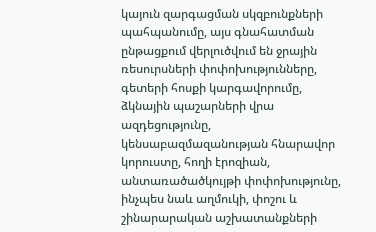կայուն զարգացման սկզբունքների պահպանումը, այս գնահատման ընթացքում վերլուծվում են ջրային ռեսուրսների փոփոխությունները, գետերի հոսքի կարգավորումը, ձկնային պաշարների վրա ազդեցությունը, կենսաբազմազանության հնարավոր կորուստը, հողի էրոզիան, անտառածածկույթի փոփոխությունը, ինչպես նաև աղմուկի, փոշու և շինարարական աշխատանքների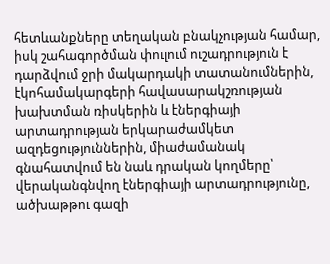հետևանքները տեղական բնակչության համար, իսկ շահագործման փուլում ուշադրություն է դարձվում ջրի մակարդակի տատանումներին, էկոհամակարգերի հավասարակշռության խախտման ռիսկերին և էներգիայի արտադրության երկարաժամկետ ազդեցություններին, միաժամանակ գնահատվում են նաև դրական կողմերը՝ վերականգնվող էներգիայի արտադրությունը, ածխաթթու գազի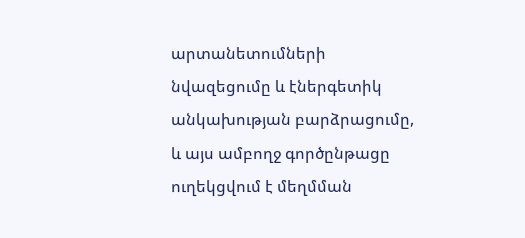արտանետումների նվազեցումը և էներգետիկ անկախության բարձրացումը, և այս ամբողջ գործընթացը ուղեկցվում է մեղմման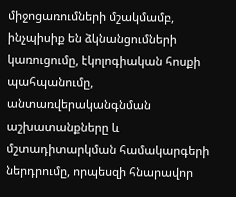միջոցառումների մշակմամբ, ինչպիսիք են ձկնանցումների կառուցումը, էկոլոգիական հոսքի պահպանումը, անտառվերականգնման աշխատանքները և մշտադիտարկման համակարգերի ներդրումը, որպեսզի հնարավոր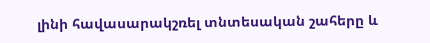լինի հավասարակշռել տնտեսական շահերը և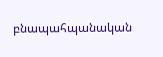բնապահպանական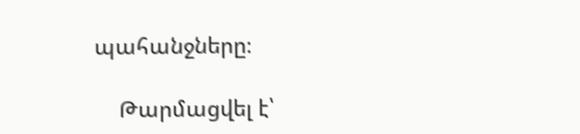պահանջները։

    Թարմացվել է՝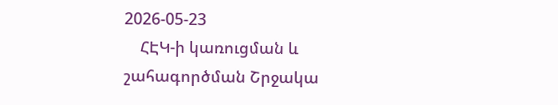2026-05-23
    ՀԷԿ-ի կառուցման և շահագործման Շրջակա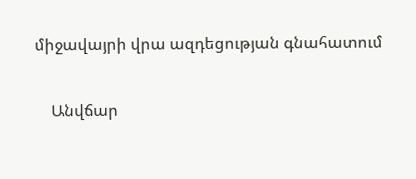միջավայրի վրա ազդեցության գնահատում

    Անվճար